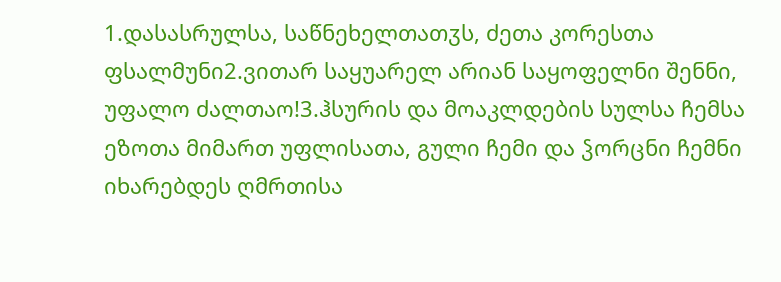1.დასასრულსა, საწნეხელთათჳს, ძეთა კორესთა ფსალმუნი2.ვითარ საყუარელ არიან საყოფელნი შენნი, უფალო ძალთაო!3.ჰსურის და მოაკლდების სულსა ჩემსა ეზოთა მიმართ უფლისათა, გული ჩემი და ჴორცნი ჩემნი იხარებდეს ღმრთისა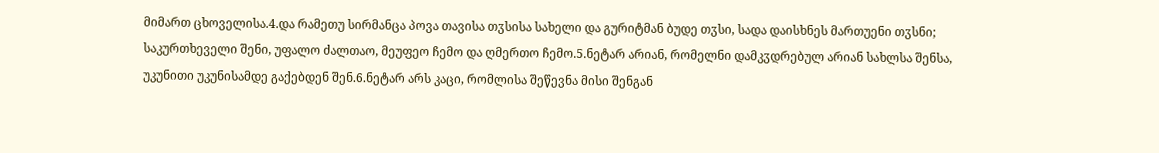მიმართ ცხოველისა.4.და რამეთუ სირმანცა პოვა თავისა თჳსისა სახელი და გურიტმან ბუდე თჳსი, სადა დაისხნეს მართუენი თჳსნი; საკურთხეველი შენი, უფალო ძალთაო, მეუფეო ჩემო და ღმერთო ჩემო.5.ნეტარ არიან, რომელნი დამკჳდრებულ არიან სახლსა შენსა, უკუნითი უკუნისამდე გაქებდენ შენ.6.ნეტარ არს კაცი, რომლისა შეწევნა მისი შენგან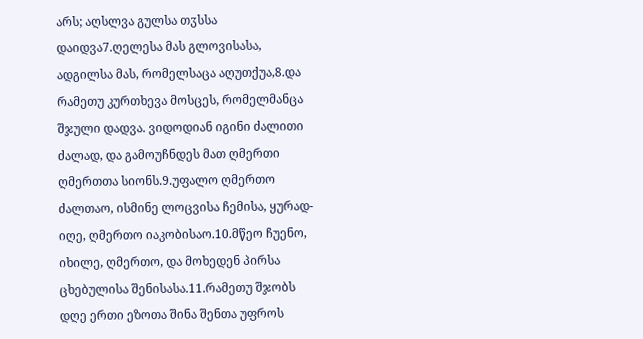არს; აღსლვა გულსა თჳსსა დაიდვა7.ღელესა მას გლოვისასა, ადგილსა მას, რომელსაცა აღუთქუა,8.და რამეთუ კურთხევა მოსცეს, რომელმანცა შჯული დადვა. ვიდოდიან იგინი ძალითი ძალად, და გამოუჩნდეს მათ ღმერთი ღმერთთა სიონს.9.უფალო ღმერთო ძალთაო, ისმინე ლოცვისა ჩემისა, ყურად-იღე, ღმერთო იაკობისაო.10.მწეო ჩუენო, იხილე, ღმერთო, და მოხედენ პირსა ცხებულისა შენისასა.11.რამეთუ შჯობს დღე ერთი ეზოთა შინა შენთა უფროს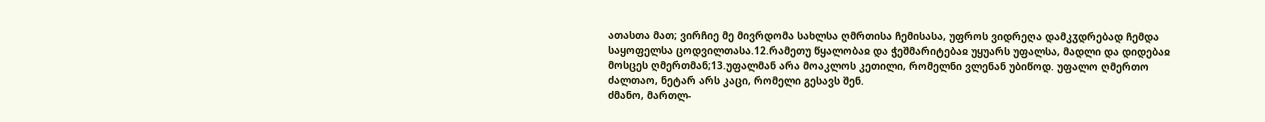ათასთა მათ; ვირჩიე მე მივრდომა სახლსა ღმრთისა ჩემისასა, უფროს ვიდრეღა დამკჳდრებად ჩემდა საყოფელსა ცოდვილთასა.12.რამეთუ წყალობაჲ და ჭეშმარიტებაჲ უყუარს უფალსა, მადლი და დიდებაჲ მოსცეს ღმერთმან;13.უფალმან არა მოაკლოს კეთილი, რომელნი ვლენან უბიწოდ. უფალო ღმერთო ძალთაო, ნეტარ არს კაცი, რომელი გესავს შენ.
ძმანო, მართლ-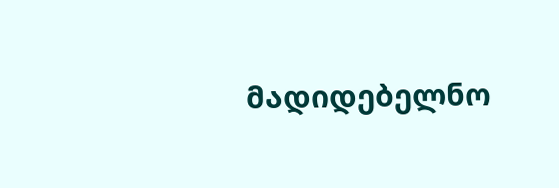მადიდებელნო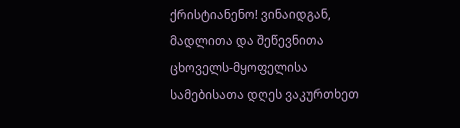ქრისტიანენო! ვინაიდგან, მადლითა და შეწევნითა ცხოველს-მყოფელისა სამებისათა დღეს ვაკურთხეთ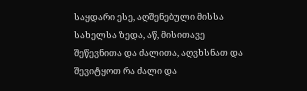საყდარი ესე, აღშენებული მისსა სახელსა ზედა, აწ, მისითავე შეწევნითა და ძალითა, აღვხსნათ და შევიტყოთ რა ძალი და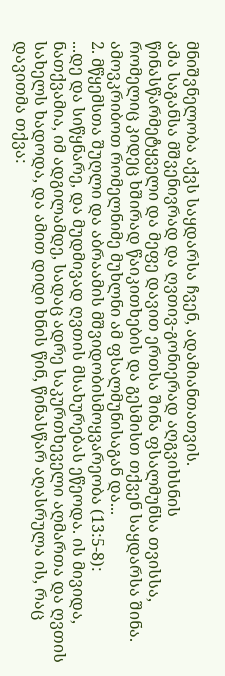მნიშვნელობა აქვს საყდარსა ჩვენ, ადამიანთათვის.
ამა საგანსა მშვენივრად და ღვთივ-გონიერად აღგვიხსნის წინასწარმეტყველი და მეფე დავით ერთსა შინა ფსალმუნსა თვისსა, რომელიც კიდეც ხშირად წაიკითხების და გესმისთ თქვენ საყდარსა შინა. ამოვკრიბოთ რომელნიმე მუხლნი ამ ფსალმუნისაგან და...
2. მწყემსთა შუღლი და აბრაამის მშვიდობისმოყვარეობა (13:5-8):
...დე და სიწყნარე, და მუდმივად ღვთის მსახურებას ეწეოდა. ის მივიდა, ნათქვამია, იმ ადგილამდე, სადაც ადრე საკურთხეველი აღმართა და ღვთის სახელს ხადოდა, და ამით დიდი ხნის წინ, წინასწარ აღასრულა ის, რაც დავითმა თქვა: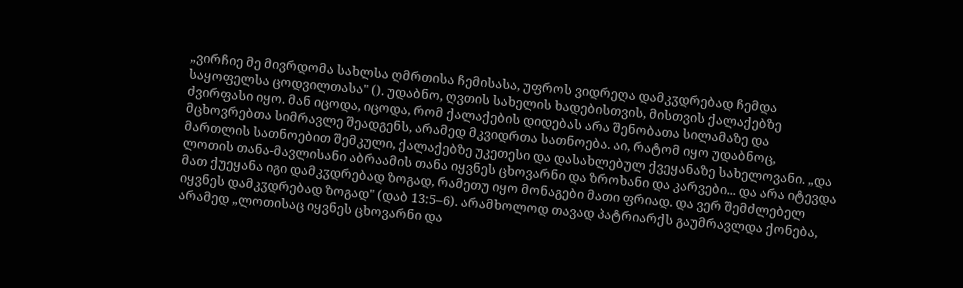„ვირჩიე მე მივრდომა სახლსა ღმრთისა ჩემისასა, უფროს ვიდრეღა დამკჳდრებად ჩემდა საყოფელსა ცოდვილთასა" (). უდაბნო, ღვთის სახელის ხადებისთვის, მისთვის ქალაქებზე ძვირფასი იყო. მან იცოდა, იცოდა, რომ ქალაქების დიდებას არა შენობათა სილამაზე და მცხოვრებთა სიმრავლე შეადგენს, არამედ მკვიდრთა სათნოება. აი, რატომ იყო უდაბნოც, მართლის სათნოებით შემკული, ქალაქებზე უკეთესი და დასახლებულ ქვეყანაზე სახელოვანი. „და ლოთის თანა-მავლისანი აბრაამის თანა იყვნეს ცხოვარნი და ზროხანი და კარვები... და არა იტევდა მათ ქუეყანა იგი დამკჳდრებად ზოგად, რამეთუ იყო მონაგები მათი ფრიად. და ვერ შემძლებელ იყვნეს დამკჳდრებად ზოგად" (დაბ 13:5–6). არამხოლოდ თავად პატრიარქს გაუმრავლდა ქონება, არამედ „ლოთისაც იყვნეს ცხოვარნი და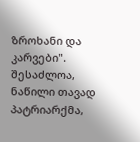ზროხანი და კარვები". შესაძლოა, ნაწილი თავად პატრიარქმა,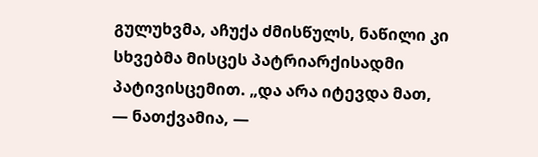გულუხვმა, აჩუქა ძმისწულს, ნაწილი კი სხვებმა მისცეს პატრიარქისადმი პატივისცემით. „და არა იტევდა მათ, — ნათქვამია, —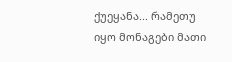ქუეყანა... რამეთუ იყო მონაგები მათი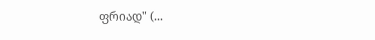ფრიად" (...